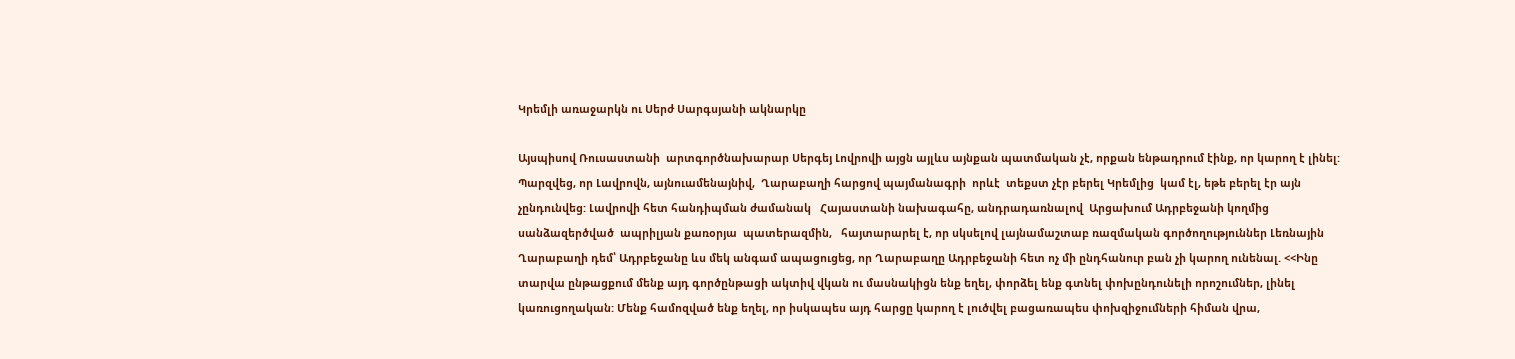Կրեմլի առաջարկն ու Սերժ Սարգսյանի ակնարկը

Այսպիսով Ռուսաստանի  արտգործնախարար Սերգեյ Լովրովի այցն այլևս այնքան պատմական չէ, որքան ենթադրում էինք, որ կարող է լինել: Պարզվեց, որ Լավրովն, այնուամենայնիվ,  Ղարաբաղի հարցով պայմանագրի  որևէ  տեքստ չէր բերել Կրեմլից  կամ էլ, եթե բերել էր այն չընդունվեց: Լավրովի հետ հանդիպման ժամանակ   Հայաստանի նախագահը, անդրադառնալով  Արցախում Ադրբեջանի կողմից սանձազերծված  ապրիլյան քառօրյա  պատերազմին,   հայտարարել է, որ սկսելով լայնամաշտաբ ռազմական գործողություններ Լեռնային Ղարաբաղի դեմ՝ Ադրբեջանը ևս մեկ անգամ ապացուցեց, որ Ղարաբաղը Ադրբեջանի հետ ոչ մի ընդհանուր բան չի կարող ունենալ. <<Ինը տարվա ընթացքում մենք այդ գործընթացի ակտիվ վկան ու մասնակիցն ենք եղել, փորձել ենք գտնել փոխընդունելի որոշումներ, լինել կառուցողական: Մենք համոզված ենք եղել, որ իսկապես այդ հարցը կարող է լուծվել բացառապես փոխզիջումների հիման վրա,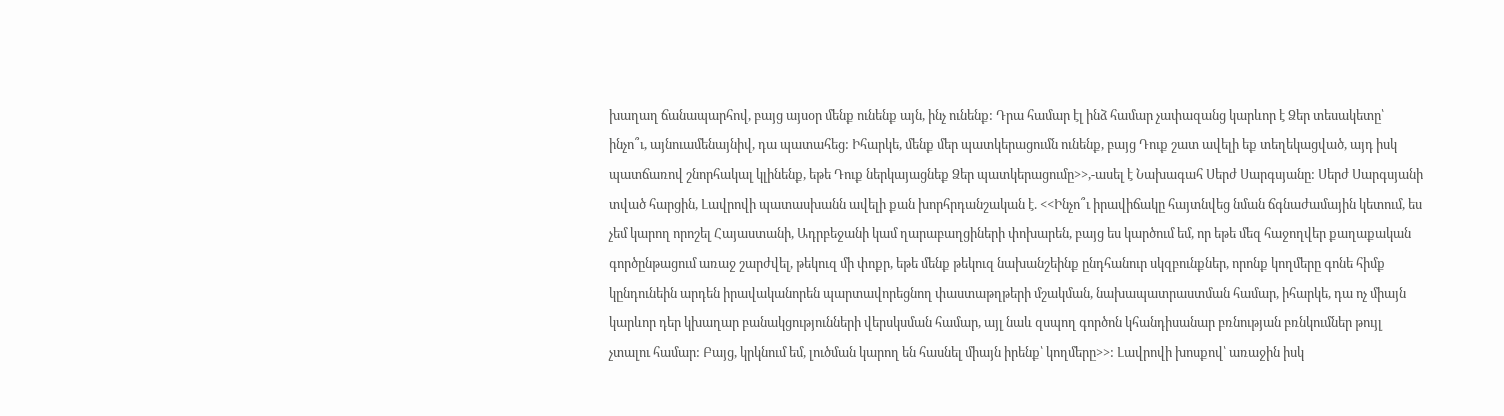խաղաղ ճանապարհով, բայց այսօր մենք ունենք այն, ինչ ունենք: Դրա համար էլ ինձ համար չափազանց կարևոր է Ձեր տեսակետը՝ ինչո՞ւ, այնուամենայնիվ, դա պատահեց: Իհարկե, մենք մեր պատկերացումն ունենք, բայց Դուք շատ ավելի եք տեղեկացված, այդ իսկ պատճառով շնորհակալ կլինենք, եթե Դուք ներկայացնեք Ձեր պատկերացումը>>,-ասել է Նախագահ Սերժ Սարգսյանը: Սերժ Սարգսյանի տված հարցին, Լավրովի պատասխանն ավելի քան խորհրդանշական է. <<Ինչո՞ւ իրավիճակը հայտնվեց նման ճգնաժամային կետում, ես չեմ կարող որոշել Հայաստանի, Ադրբեջանի կամ ղարաբաղցիների փոխարեն, բայց ես կարծում եմ, որ եթե մեզ հաջողվեր քաղաքական գործընթացում առաջ շարժվել, թեկուզ մի փոքր, եթե մենք թեկուզ նախանշեինք ընդհանուր սկզբունքներ, որոնք կողմերը գոնե հիմք կընդունեին արդեն իրավականորեն պարտավորեցնող փաստաթղթերի մշակման, նախապատրաստման համար, իհարկե, դա ոչ միայն կարևոր դեր կխաղար բանակցությունների վերսկսման համար, այլ նաև զսպող գործոն կհանդիսանար բռնության բռնկումներ թույլ չտալու համար: Բայց, կրկնում եմ, լուծման կարող են հասնել միայն իրենք՝ կողմերը>>: Լավրովի խոսքով՝ առաջին իսկ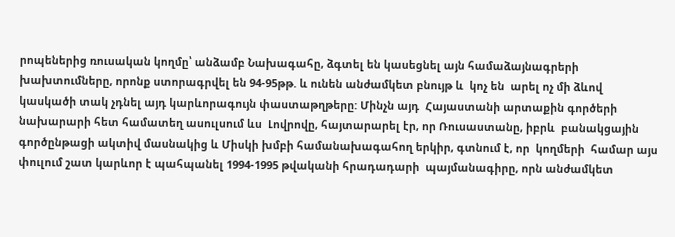րոպեներից ռուսական կողմը՝ անձամբ Նախագահը, ձգտել են կասեցնել այն համաձայնագրերի խախտումները, որոնք ստորագրվել են 94-95թթ. և ունեն անժամկետ բնույթ և  կոչ են  արել ոչ մի ձևով կասկածի տակ չդնել այդ կարևորագույն փաստաթղթերը: Մինչն այդ  Հայաստանի արտաքին գործերի նախարարի հետ համատեղ ասուլսում ևս  Լովրովը, հայտարարել էր, որ Ռուսաստանը, իբրև  բանակցային գործընթացի ակտիվ մասնակից և Միսկի խմբի համանախագահող երկիր, գտնում է, որ  կողմերի  համար այս փուլում շատ կարևոր է պահպանել 1994-1995 թվականի հրադադարի  պայմանագիրը, որն անժամկետ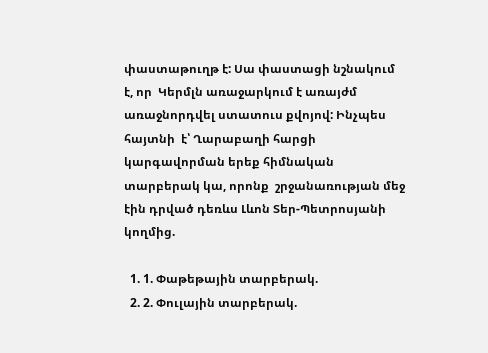փաստաթուղթ է: Սա փաստացի նշնակում է, որ  Կերմլն առաջարկում է առայժմ առաջնորդվել ստատուս քվոյով: Ինչպես հայտնի  է՝ Ղարաբաղի հարցի կարգավորման երեք հիմնական տարբերակ կա, որոնք  շրջանառության մեջ էին դրված դեռևս Լևոն Տեր-Պետրոսյանի կողմից.

  1. 1. Փաթեթային տարբերակ.
  2. 2. Փուլային տարբերակ.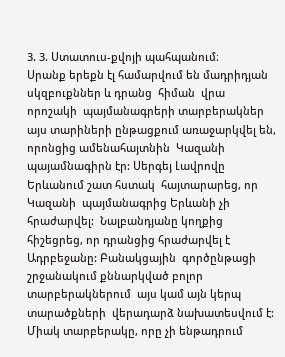3. 3. Ստատուս-քվոյի պահպանում։
Սրանք երեքն էլ համարվում են մադրիդյան սկզբուքններ և դրանց  հիման  վրա որոշակի  պայմանագրերի տարբերակներ այս տարիների ընթացքում առաջարկվել են, որոնցից ամենահայտնին  Կազանի պայամնագիրն էր: Սերգեյ Լավրովը Երևանում շատ հստակ  հայտարարեց, որ Կազանի  պայմանագրից Երևանի չի հրաժարվել:  Նալբանդյանը կողքից հիշեցրեց, որ դրանցից հրաժարվել է Ադրբեջանը: Բանակցային  գործընթացի շրջանակում քննարկված բոլոր տարբերակներում  այս կամ այն կերպ տարածքների  վերադարձ նախատեսվում է: Միակ տարբերակը, որը չի ենթադրում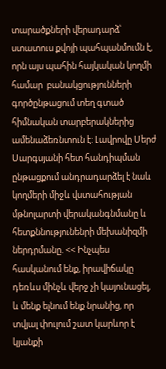տարածքների վերադարձ՝ ստատուս քվոյի պահպանմումն է, որն այս պահին հայկական կողմի համար  բանակցությունների գործընթացում տեղ գտած հիմնական տարբերակներից ամենաձեռնտուն է: Լավրովը Սերժ Սարգսյանի հետ հանդիպման ընթացքում անդրադարձել է նաև  կողմերի միջև վստահության մթնոլարտի վերականգնմանը և հետքննությունենրի մեխանիզմի ներդրմանը. << Ինչպես հասկանում ենք, իրավիճակը դեռևս մինչև վերջ չի կայունացել, և մենք ելնում ենք նրանից, որ տվյալ փուլում շատ կարևոր է կյանքի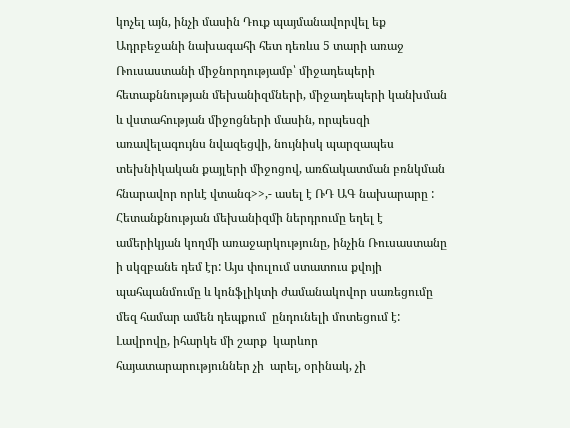կոչել այն, ինչի մասին Դուք պայմանավորվել եք Ադրբեջանի նախագահի հետ դեռևս 5 տարի առաջ Ռուսաստանի միջնորդությամբ՝ միջադեպերի հետաքննության մեխանիզմների, միջադեպերի կանխման և վստահության միջոցների մասին, որպեսզի առավելագույնս նվազեցվի, նույնիսկ պարզապես տեխնիկական քայլերի միջոցով, առճակատման բռնկման հնարավոր որևէ վտանգ>>,- ասել է ՌԴ ԱԳ նախարարը : Հետանքնության մեխանիզմի ներդրումը եղել է ամերիկյան կողմի առաջարկությունը, ինչին Ռուսաստանը ի սկզբանե դեմ էր: Այս փուլում ստատուս քվոյի պահպանմումը և կոնֆլիկտի ժամանակովոր սառեցումը մեզ համար ամեն դեպքում  ընդունելի մոտեցում է: Լավրովը, իհարկե մի շարք  կարևոր հայատարարություններ չի  արել, օրինակ, չի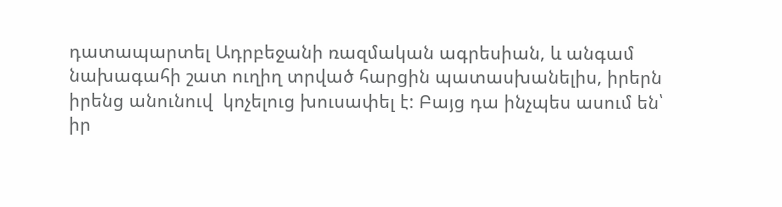դատապարտել Ադրբեջանի ռազմական ագրեսիան, և անգամ նախագահի շատ ուղիղ տրված հարցին պատասխանելիս, իրերն իրենց անունուվ  կոչելուց խուսափել է: Բայց դա ինչպես ասում են՝ իր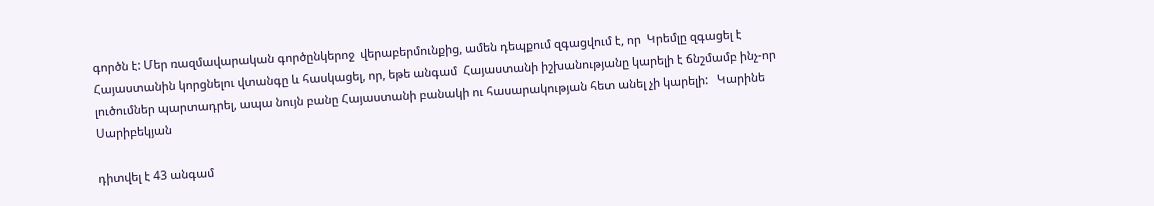գործն է: Մեր ռազմավարական գործընկերոջ  վերաբերմունքից, ամեն դեպքում զգացվում է, որ  Կրեմլը զգացել է Հայաստանին կորցնելու վտանգը և հասկացել, որ, եթե անգամ  Հայաստանի իշխանությանը կարելի է ճնշմամբ ինչ-որ լուծումներ պարտադրել, ապա նույն բանը Հայաստանի բանակի ու հասարակության հետ անել չի կարելի:   Կարինե Սարիբեկյան

դիտվել է 43 անգամ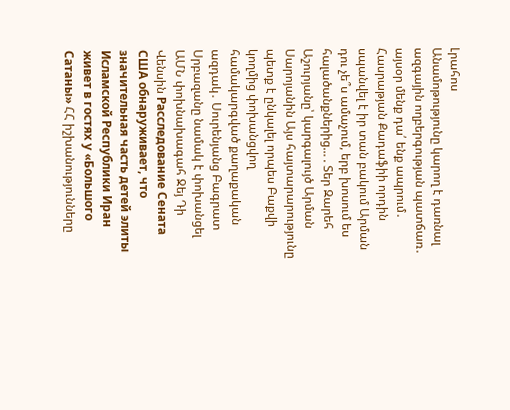Լրահոս
Անամոթությունը կարող է դառնալ ազգային ողբերգության պատճառ․ այսօր մենք դա՛ ենք ապրում․ Հասրաթյան Քադաֆիի որդին սպանվել է իր տան բակում Արման դու չե՞ս ամաչում, երբ խոսում ես հալածանքներից… . Տեր Զարեհ Աշուրյանը՝ կարգալույծ Արման Սարոյանին Այս հայտարարությունը պետք է ընկալել որպես Բաքվի կողմից փոխանցվող համակարգված քաղաքական ազդակ․ Սուրենյանց Բագրատ Սրբազանը նամակ է փոխանցել ԱՄՆ փոխնախագահ Ջեյ Դի Վենսին Расследование Сената США обнаруживает, что значительная часть детей элиты Исламской Республики Иран живет в гостях у «Большого Сатаны» ՀՀ իշխանությունները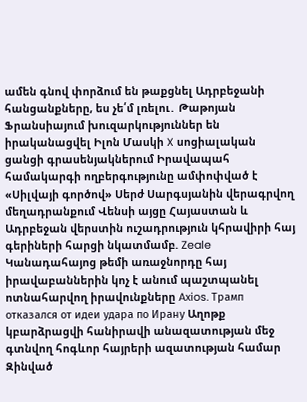ամեն գնով փորձում են թաքցնել Ադրբեջանի հանցանքները, ես չե՛մ լռելու․ Թաթոյան Ֆրանսիայում խուզարկություններ են իրականացվել Իլոն Մասկի X սոցիալական ցանցի գրասենյակներում Իրավապահ համակարգի ողբերգությունը ամփոփված է «Սիլվայի գործով» Սերժ Սարգսյանին վերագրվող մեղադրանքում Վենսի այցը Հայաստան և Ադրբեջան վերստին ուշադրություն կհրավիրի հայ գերիների հարցի նկատմամբ. Zeale Կանադահայոց թեմի առաջնորդը հայ իրավաբաններին կոչ է անում պաշտպանել ոտնահարվող իրավունքները Axios. Трамп отказался от идеи удара по Ирану Աղոթք կբարձրացվի հանիրավի անազատության մեջ գտնվող հոգևոր հայրերի ազատության համար Զինված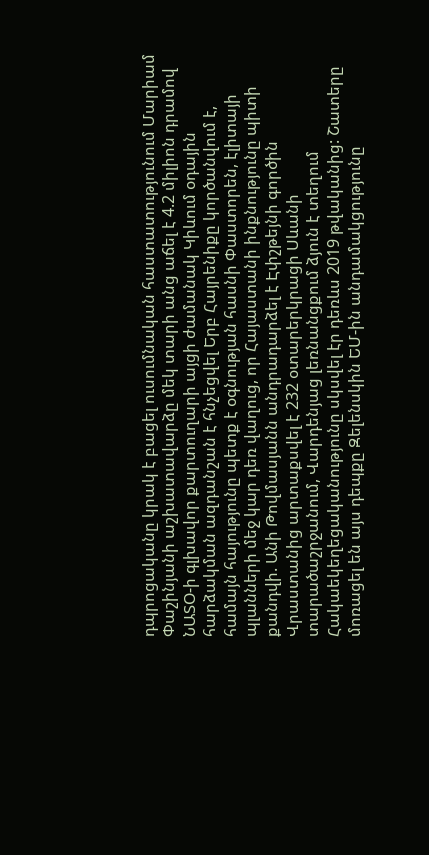դպրոցականը կրակ է բացել ուսումնական հաստատությունում Մարիամ Փաշինյանի աշխատավարձը մեկ տարի անց աճել է 4.2 միլիոն դրամով ՆԱՏՕ-ի գլխավոր քարտուղարի այցի ժամանակ Կիևում օդային հարձակման ազդանշան է հնչեցվել Երբ Հայրենիքը կործանվում է, համայն հայությունը պետք է օգնության հասնի Փաստորեն, էլիտայի պլանների մեջ կար դեռ վաղուց, որ Հայաստանի ինքնությունը պիտի քանդվի. Անի Թովմասյանն անդրադարձել է Էփշթեյնի գործին Վրաստանից արտաքսվել է 232 օտարերկրացի Սևանի տարածաշրջանում, Վարդենյաց լեռնանցքում ձյուն է տեղում Հակաեկեղեցականությունը սկսվել էր դեռևս 2019 թվականից: Շատերը մոռացել են այս դեպքը Զելենսկին ԵՄ-ին անդամակցությունը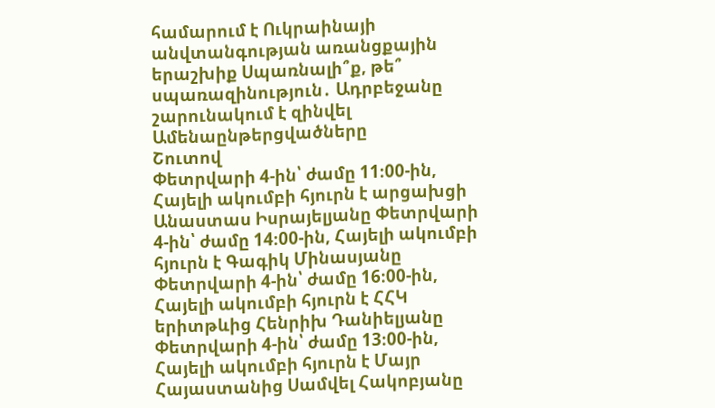համարում է Ուկրաինայի անվտանգության առանցքային երաշխիք Սպառնալի՞ք, թե՞ սպառազինություն․ Ադրբեջանը շարունակում է զինվել
Ամենաընթերցվածները
Շուտով
Փետրվարի 4-ին՝ ժամը 11։00-ին, Հայելի ակումբի հյուրն է արցախցի Անաստաս Իսրայելյանը Փետրվարի 4-ին՝ ժամը 14։00-ին, Հայելի ակումբի հյուրն է Գագիկ Մինասյանը Փետրվարի 4-ին՝ ժամը 16։00-ին, Հայելի ակումբի հյուրն է ՀՀԿ երիտթևից Հենրիխ Դանիելյանը Փետրվարի 4-ին՝ ժամը 13։00-ին, Հայելի ակումբի հյուրն է Մայր Հայաստանից Սամվել Հակոբյանը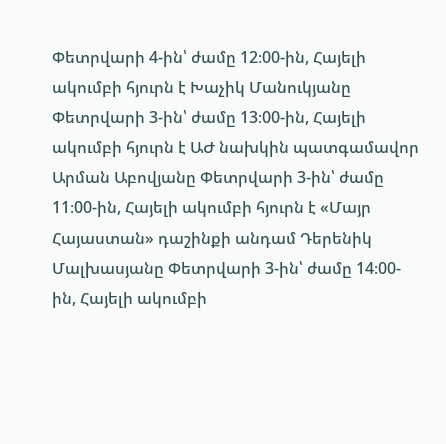Փետրվարի 4-ին՝ ժամը 12։00-ին, Հայելի ակումբի հյուրն է Խաչիկ Մանուկյանը Փետրվարի 3-ին՝ ժամը 13։00-ին, Հայելի ակումբի հյուրն է ԱԺ նախկին պատգամավոր Արման Աբովյանը Փետրվարի 3-ին՝ ժամը 11։00-ին, Հայելի ակումբի հյուրն է «Մայր Հայաստան» դաշինքի անդամ Դերենիկ Մալխասյանը Փետրվարի 3-ին՝ ժամը 14։00-ին, Հայելի ակումբի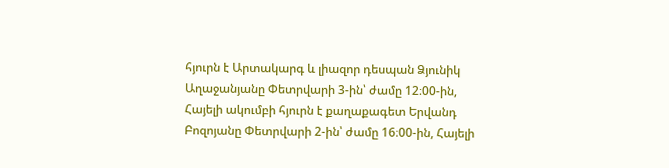հյուրն է Արտակարգ և լիազոր դեսպան Ձյունիկ Աղաջանյանը Փետրվարի 3-ին՝ ժամը 12։00-ին, Հայելի ակումբի հյուրն է քաղաքագետ Երվանդ Բոզոյանը Փետրվարի 2-ին՝ ժամը 16։00-ին, Հայելի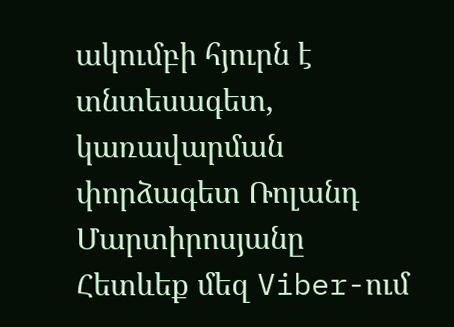ակումբի հյուրն է տնտեսագետ, կառավարման փորձագետ Ռոլանդ Մարտիրոսյանը
Հետևեք մեզ Viber-ում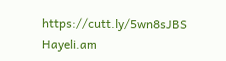https://cutt.ly/5wn8sJBS
Hayeli.am